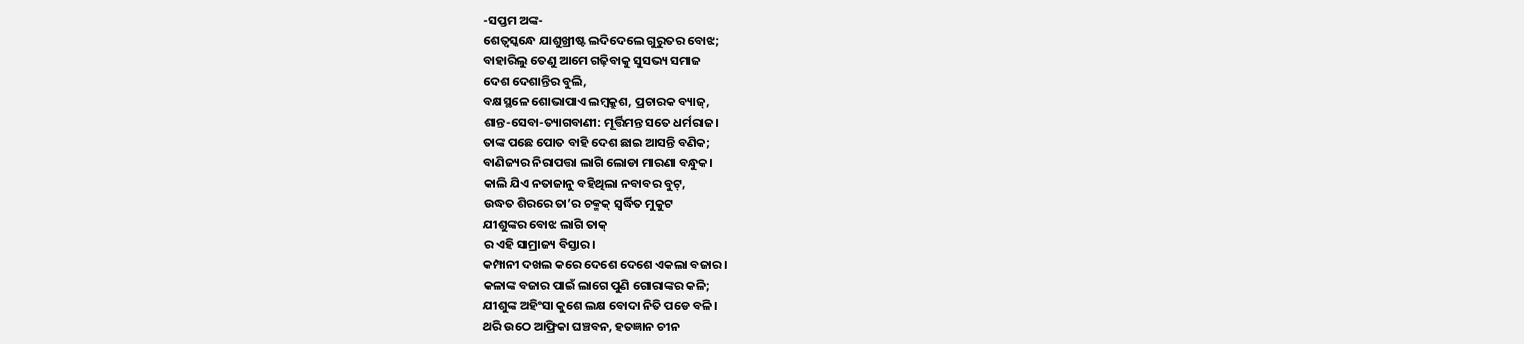-ସପ୍ତମ ଅଙ୍କ-
ଶେତ୍ବସ୍କନ୍ଧେ ଯାଶୁଖ୍ରୀଷ୍ଟ ଲଦିଦେଲେ ଗୁରୁତର ବୋଝ;
ବାହାରିଲୁ ତେଣୁ ଆମେ ଗଢ଼ିବାକୁ ସୁସଭ୍ୟ ସମାଜ
ଦେଶ ଦେଶାନ୍ତିର ବୁଲି,
ବକ୍ଷସ୍ଥଳେ ଶୋଭାପାଏ ଲମ୍ବକ୍ରୁଶ, ପ୍ରଚାରକ ବ୍ୟାଜ୍,
ଶାନ୍ତ-ସେବା-ତ୍ୟାଗବାଣୀ: ମୂର୍ତ୍ତିମନ୍ତ ସତେ ଧର୍ମରାଜ।
ତାଙ୍କ ପଛେ ପୋତ ବାହି ଦେଶ ଛାଇ ଆସନ୍ତି ବଣିକ;
ବାଣିଜ୍ୟର ନିରାପତ୍ତା ଲାଗି ଲୋଡା ମାରଣା ବନ୍ଧୁକ।
କାଲି ଯିଏ ନତାଜାନୁ ବହିଥିଲା ନବାବର ବୁଟ୍,
ଉଦ୍ଧତ ଶିରରେ ତା’ର ଚକ୍ମକ୍ ସ୍ବର୍ଦ୍ଧିତ ମୁକୁଟ
ଯୀଶୁଙ୍କର ବୋଝ ଲାଗି ତାକ୍
ର ଏହି ସାମ୍ରାଜ୍ୟ ବିସ୍ତାର।
କମ୍ପାନୀ ଦଖଲ କରେ ଦେଶେ ଦେଶେ ଏକଲା ବଜାର।
କଳାଙ୍କ ବଜାର ପାଇଁ ଲାଗେ ପୁଣି ଗୋରାଙ୍କର କଳି;
ଯୀଶୁଙ୍କ ଅହିଂସା କୁଶେ ଲକ୍ଷ ବୋଦା ନିତି ପଡେ ବଳି।
ଥରି ଉଠେ ଆଫ୍ରିକା ଘଞ୍ଚବନ, ହତଜ୍ଞାନ ଚୀନ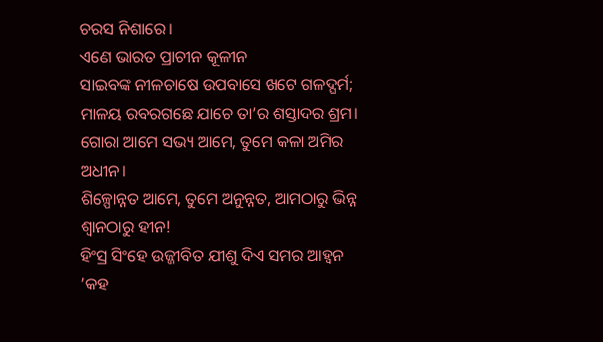ଚରସ ନିଶାରେ।
ଏଣେ ଭାରତ ପ୍ରାଚୀନ କୂଳୀନ
ସାଇବଙ୍କ ନୀଳଚାଷେ ଉପବାସେ ଖଟେ ଗଳଦ୍ଘର୍ମ;
ମାଳୟ ରବରଗଛେ ଯାଚେ ତା’ର ଶସ୍ତାଦର ଶ୍ରମ।
ଗୋରା ଆମେ ସଭ୍ୟ ଆମେ, ତୁମେ କଳା ଅମିର ଅଧୀନ।
ଶିଳ୍ପୋନ୍ନତ ଆମେ, ତୁମେ ଅନୁନ୍ନତ, ଆମଠାରୁ ଭିନ୍ନ
ଶ୍ବାନଠାରୁ ହୀନ!
ହିଂସ୍ର ସିଂହେ ଉଜ୍ଜୀବିତ ଯୀଶୁ ଦିଏ ସମର ଆହ୍ବନ
’କହ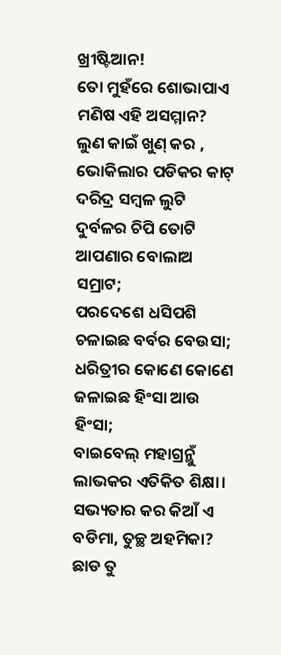ଖ୍ରୀଷ୍ଟିଆନ!
ତୋ ମୁହଁରେ ଶୋଭାପାଏ ମଣିଷ ଏହି ଅସମ୍ମାନ?
ଲୁଣ କାଇଁ ଖୁଣ୍ କର , ଭୋକିଲାର ପଡିକର କାଟ୍
ଦରିଦ୍ର ସମ୍ବଳ ଲୁଟି
ଦୁର୍ବଳର ଚିପି ତୋଟି ଆପଣାର ବୋଲାଅ ସମ୍ରାଟ;
ପରଦେଶେ ଧସିପଶି ଚଳାଇଛ ବର୍ବର ବେଉସା;
ଧରିତ୍ରୀର କୋଣେ କୋଣେ ଜଳାଇଛ ହିଂସା ଆଉ ହିଂସା;
ବାଇବେଲ୍ ମହାଗ୍ରନ୍ଥୁଁ ଲାଭକର ଏତିକିତ ଶିକ୍ଷା।
ସଭ୍ୟତାର କର କିଆଁ ଏ ବଡିମା, ତୁଚ୍ଛ ଅହମିକା?
ଛାଡ ତୁ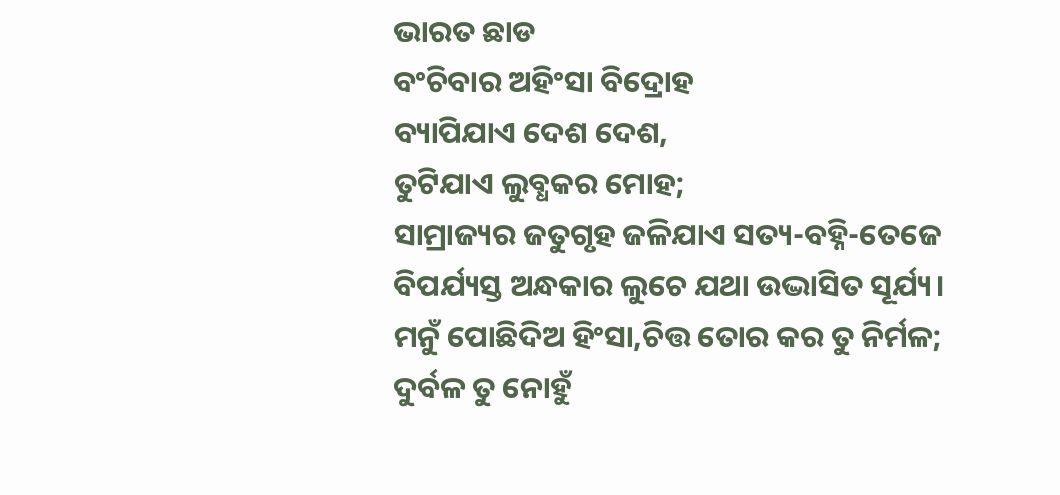ଭାରତ ଛାଡ
ବଂଚିବାର ଅହିଂସା ବିଦ୍ରୋହ
ବ୍ୟାପିଯାଏ ଦେଶ ଦେଶ,
ତୁଟିଯାଏ ଲୁବ୍ଧକର ମୋହ;
ସାମ୍ରାଜ୍ୟର ଜତୁଗୃହ ଜଳିଯାଏ ସତ୍ୟ-ବହ୍ନି-ତେଜେ
ବିପର୍ଯ୍ୟସ୍ତ ଅନ୍ଧକାର ଲୁଚେ ଯଥା ଉଦ୍ଭାସିତ ସୂର୍ଯ୍ୟ।
ମନୁଁ ପୋଛିଦିଅ ହିଂସା,ଚିତ୍ତ ତୋର କର ତୁ ନିର୍ମଳ;
ଦୁର୍ବଳ ତୁ ନୋହୁଁ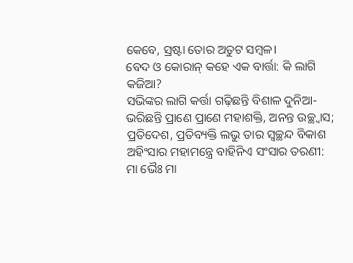କେବେ, ସ୍ରଷ୍ଟା ତୋର ଅତୁଟ ସମ୍ବଳ।
ବେଦ ଓ କୋରାନ୍ କହେ ଏକ ବାର୍ତ୍ତା: କି ଲାଗି କଜିଆ?
ସଭିଙ୍କର ଲାଗି କର୍ତ୍ତା ଗଢ଼ିଛନ୍ତି ବିଶାଳ ଦୁନିଆ-
ଭରିଛନ୍ତି ପ୍ରାଣେ ପ୍ରାଣେ ମହାଶକ୍ତି, ଅନନ୍ତ ଉଚ୍ଛ୍ବାସ;
ପ୍ରତିଦେଶ, ପ୍ରତିବ୍ୟକ୍ତି ଲଭୁ ତାର ସ୍ବଚ୍ଛନ୍ଦ ବିକାଶ
ଅହିଂସାର ମହାମନ୍ତ୍ରେ ବାହିନିଏ ସଂସାର ତରଣୀ:
ମା ଭୈଃ ମା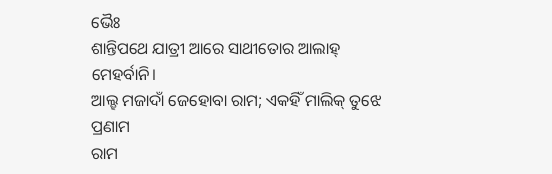ଭୈଃ
ଶାନ୍ତିପଥେ ଯାତ୍ରୀ ଆରେ ସାଥୀତୋର ଆଲାହ୍ ମେହର୍ବାନି।
ଆଲ୍ହ ମଜାଦାଁ ଜେହୋବା ରାମ; ଏକହିଁ ମାଲିକ୍ ତୁଝେ ପ୍ରଣାମ
ରାମ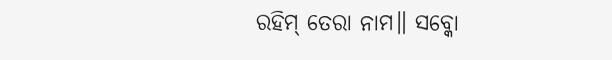ରହିମ୍ ତେରା ନାମ॥ ସବ୍କୋ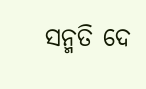ସନ୍ମତି ଦେ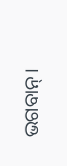ଭଗବାନ୍।